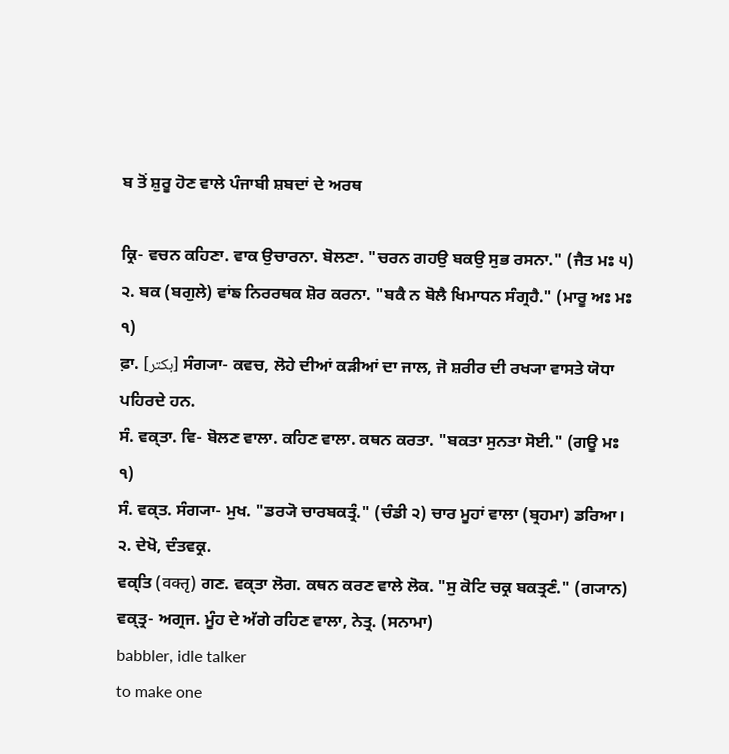ਬ ਤੋਂ ਸ਼ੁਰੂ ਹੋਣ ਵਾਲੇ ਪੰਜਾਬੀ ਸ਼ਬਦਾਂ ਦੇ ਅਰਥ

ਕ੍ਰਿ- ਵਚਨ ਕਹਿਣਾ. ਵਾਕ ਉਚਾਰਨਾ. ਬੋਲਣਾ. "ਚਰਨ ਗਹਉ ਬਕਉ ਸੁਭ ਰਸਨਾ." (ਜੈਤ ਮਃ ੫) ੨. ਬਕ (ਬਗੁਲੇ) ਵਾਂਙ ਨਿਰਰਥਕ ਸ਼ੋਰ ਕਰਨਾ. "ਬਕੈ ਨ ਬੋਲੈ ਖਿਮਾਧਨ ਸੰਗ੍ਰਹੈ." (ਮਾਰੂ ਅਃ ਮਃ ੧)
ਫ਼ਾ. [بکتر] ਸੰਗ੍ਯਾ- ਕਵਚ, ਲੋਹੇ ਦੀਆਂ ਕੜੀਆਂ ਦਾ ਜਾਲ, ਜੋ ਸ਼ਰੀਰ ਦੀ ਰਖ੍ਯਾ ਵਾਸਤੇ ਯੋਧਾ ਪਹਿਰਦੇ ਹਨ.
ਸੰ. ਵਕ੍ਤਾ. ਵਿ- ਬੋਲਣ ਵਾਲਾ. ਕਹਿਣ ਵਾਲਾ. ਕਥਨ ਕਰਤਾ. "ਬਕਤਾ ਸੁਨਤਾ ਸੋਈ." (ਗਊ ਮਃ ੧)
ਸੰ. ਵਕ੍ਤ. ਸੰਗ੍ਯਾ- ਮੁਖ. "ਡਰ੍ਯੋ ਚਾਰਬਕਤ੍ਰੰ." (ਚੰਡੀ ੨) ਚਾਰ ਮੂਹਾਂ ਵਾਲਾ (ਬ੍ਰਹਮਾ) ਡਰਿਆ। ੨. ਦੇਖੋ, ਦੰਤਵਕ੍ਰ.
ਵਕ੍ਤਿ (वक्तृ) ਗਣ. ਵਕ੍ਤਾ ਲੋਗ. ਕਥਨ ਕਰਣ ਵਾਲੇ ਲੋਕ. "ਸੁ ਕੋਟਿ ਚਕ੍ਰ ਬਕਤ੍ਰਣੰ." (ਗ੍ਯਾਨ)
ਵਕ੍‌ਤ੍ਰ- ਅਗ੍ਰਜ. ਮੂੰਹ ਦੇ ਅੱਗੇ ਰਹਿਣ ਵਾਲਾ, ਨੇਤ੍ਰ. (ਸਨਾਮਾ)
babbler, idle talker
to make one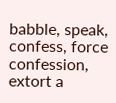babble, speak, confess, force confession, extort a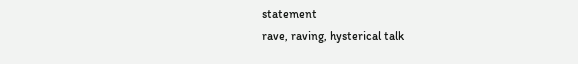statement
rave, raving, hysterical talk